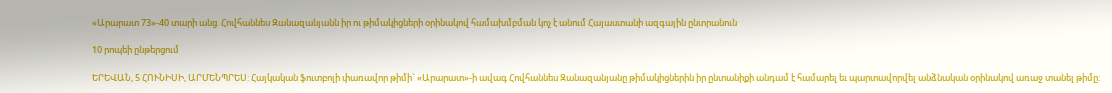«Արարատ 73»-40 տարի անց. Հովհաննես Զանազանյանն իր ու թիմակիցների օրինակով համախմբման կոչ է անում Հայաստանի ազգային ընտրանուն

10 րոպեի ընթերցում

ԵՐԵՎԱՆ, 5 ՀՈՒՆԻՍԻ, ԱՐՄԵՆՊՐԵՍ: Հայկական ֆուտբոլի փառավոր թիմի` «Արարատ»-ի ավագ Հովհաննես Զանազանյանը թիմակիցներին իր ընտանիքի անդամ է համարել եւ պարտավորվել անձնական օրինակով առաջ տանել թիմը: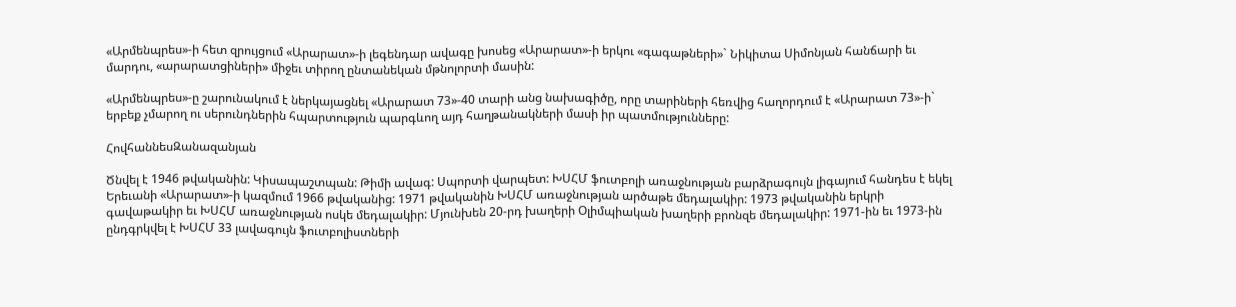«Արմենպրես»-ի հետ զրույցում «Արարատ»-ի լեգենդար ավագը խոսեց «Արարատ»-ի երկու «գագաթների»` Նիկիտա Սիմոնյան հանճարի եւ մարդու, «արարատցիների» միջեւ տիրող ընտանեկան մթնոլորտի մասին:

«Արմենպրես»-ը շարունակում է ներկայացնել «Արարատ 73»-40 տարի անց նախագիծը, որը տարիների հեռվից հաղորդում է «Արարատ 73»-ի` երբեք չմարող ու սերունդներին հպարտություն պարգևող այդ հաղթանակների մասի իր պատմությունները:

ՀովհաննեսԶանազանյան

Ծնվել է 1946 թվականին: Կիսապաշտպան: Թիմի ավագ: Սպորտի վարպետ: ԽՍՀՄ ֆուտբոլի առաջնության բարձրագույն լիգայում հանդես է եկել Երեւանի «Արարատ»-ի կազմում 1966 թվականից: 1971 թվականին ԽՍՀՄ առաջնության արծաթե մեդալակիր: 1973 թվականին երկրի գավաթակիր եւ ԽՍՀՄ առաջնության ոսկե մեդալակիր: Մյունխեն 20-րդ խաղերի Օլիմպիական խաղերի բրոնզե մեդալակիր: 1971-ին եւ 1973-ին ընդգրկվել է ԽՍՀՄ 33 լավագույն ֆուտբոլիստների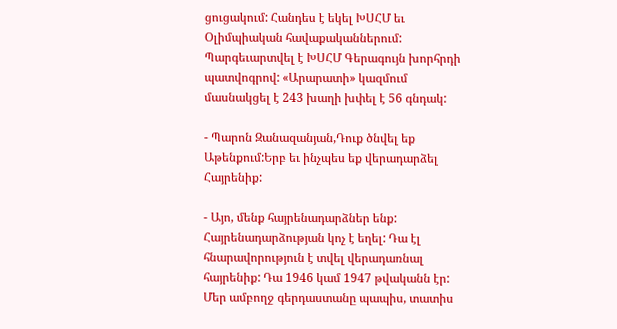ցուցակում: Հանդես է եկել ԽՍՀՄ եւ Օլիմպիական հավաքականներում: Պարգեւարտվել է ԽՍՀՄ Գերագույն խորհրդի պատվոգրով: «Արարատի» կազմում մասնակցել է 243 խաղի խփել է 56 գնդակ:

- Պարոն Զանազանյան,Դուք ծնվել եք Աթենքում:Երբ եւ ինչպես եք վերադարձել Հայրենիք:

- Այո, մենք հայրենադարձներ ենք: Հայրենադարձության կոչ է եղել: Դա էլ հնարավորություն է տվել վերադառնալ հայրենիք: Դա 1946 կամ 1947 թվականն էր: Մեր ամբողջ գերդաստանը պապիս, տատիս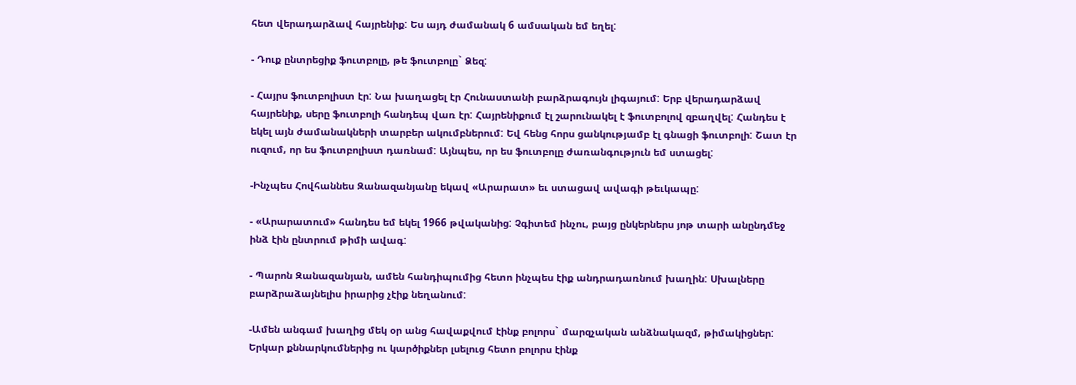հետ վերադարձավ հայրենիք: Ես այդ ժամանակ 6 ամսական եմ եղել:

- Դուք ընտրեցիք ֆուտբոլը, թե ֆուտբոլը` Ձեզ:

- Հայրս ֆուտբոլիստ էր: Նա խաղացել էր Հունաստանի բարձրագույն լիգայում: Երբ վերադարձավ հայրենիք, սերը ֆուտբոլի հանդեպ վառ էր: Հայրենիքում էլ շարունակել է ֆուտբոլով զբաղվել: Հանդես է եկել այն ժամանակների տարբեր ակումբներում: Եվ հենց հորս ցանկությամբ էլ գնացի ֆուտբոլի: Շատ էր ուզում, որ ես ֆուտբոլիստ դառնամ: Այնպես, որ ես ֆուտբոլը ժառանգություն եմ ստացել:

-Ինչպես Հովհաննես Զանազանյանը եկավ «Արարատ» եւ ստացավ ավագի թեւկապը:

- «Արարատում» հանդես եմ եկել 1966 թվականից: Չգիտեմ ինչու, բայց ընկերներս յոթ տարի անընդմեջ ինձ էին ընտրում թիմի ավագ:

- Պարոն Զանազանյան, ամեն հանդիպումից հետո ինչպես էիք անդրադառնում խաղին: Սխալները բարձրաձայնելիս իրարից չէիք նեղանում:

-Ամեն անգամ խաղից մեկ օր անց հավաքվում էինք բոլորս` մարզչական անձնակազմ, թիմակիցներ: Երկար քննարկումներից ու կարծիքներ լսելուց հետո բոլորս էինք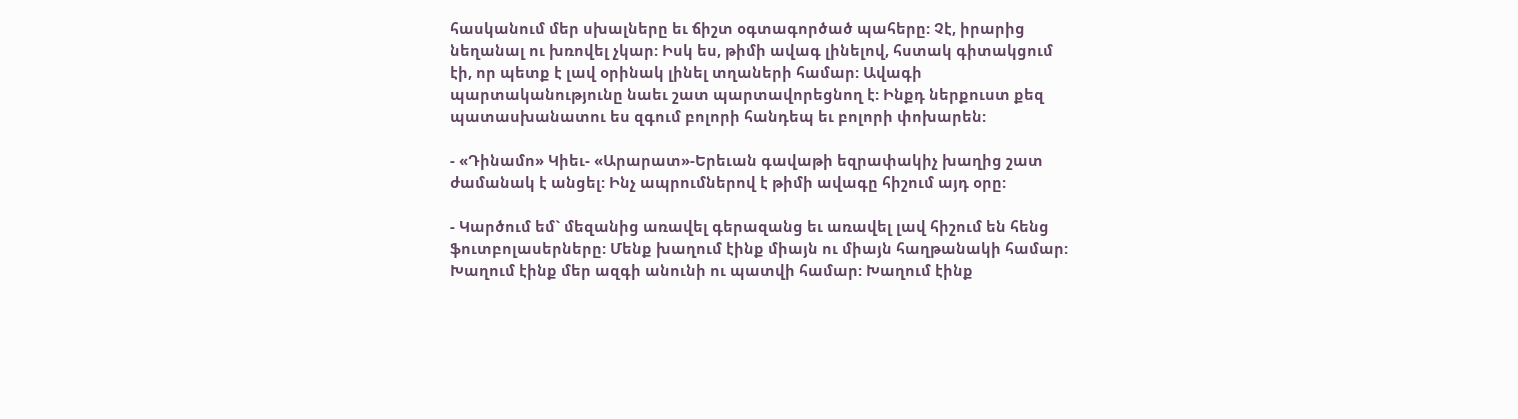հասկանում մեր սխալները եւ ճիշտ օգտագործած պահերը: Չէ, իրարից նեղանալ ու խռովել չկար: Իսկ ես, թիմի ավագ լինելով, հստակ գիտակցում էի, որ պետք է լավ օրինակ լինել տղաների համար: Ավագի պարտականությունը նաեւ շատ պարտավորեցնող է: Ինքդ ներքուստ քեզ պատասխանատու ես զգում բոլորի հանդեպ եւ բոլորի փոխարեն:

- «Դինամո» Կիեւ- «Արարատ»-Երեւան գավաթի եզրափակիչ խաղից շատ ժամանակ է անցել: Ինչ ապրումներով է թիմի ավագը հիշում այդ օրը:

- Կարծում եմ` մեզանից առավել գերազանց եւ առավել լավ հիշում են հենց ֆուտբոլասերները: Մենք խաղում էինք միայն ու միայն հաղթանակի համար: Խաղում էինք մեր ազգի անունի ու պատվի համար: Խաղում էինք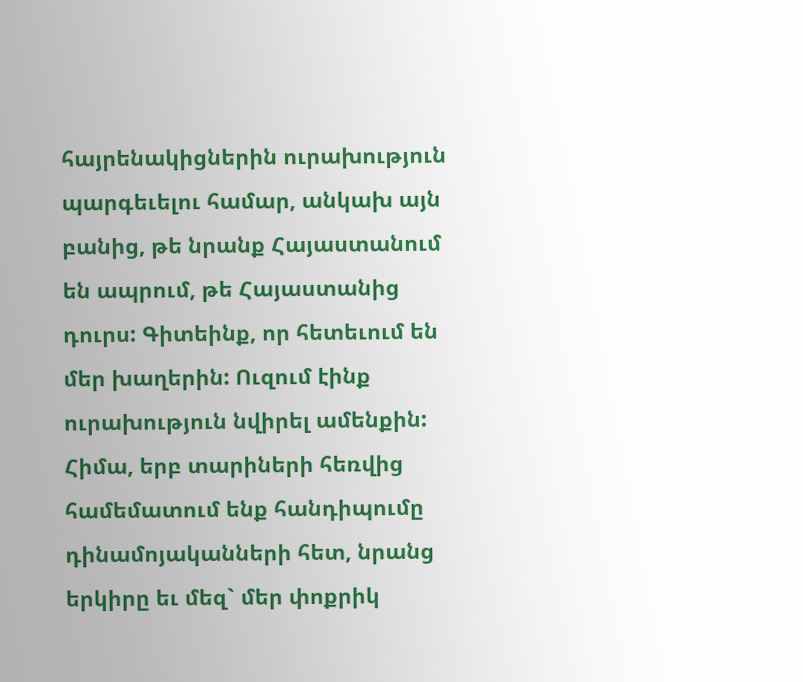հայրենակիցներին ուրախություն պարգեւելու համար, անկախ այն բանից, թե նրանք Հայաստանում են ապրում, թե Հայաստանից դուրս: Գիտեինք, որ հետեւում են մեր խաղերին: Ուզում էինք ուրախություն նվիրել ամենքին: Հիմա, երբ տարիների հեռվից համեմատում ենք հանդիպումը դինամոյականների հետ, նրանց երկիրը եւ մեզ` մեր փոքրիկ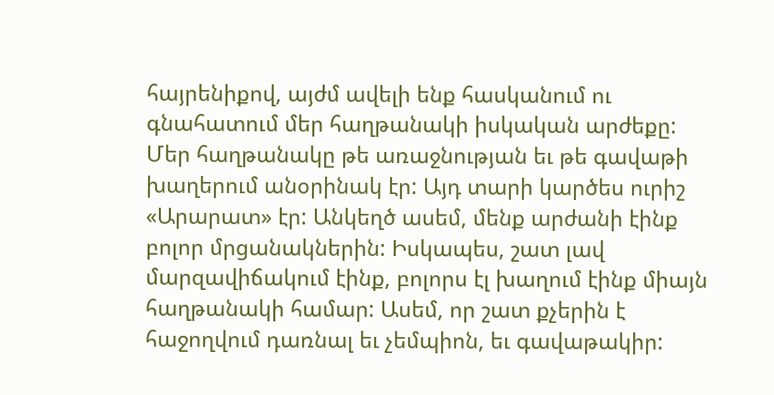հայրենիքով, այժմ ավելի ենք հասկանում ու գնահատում մեր հաղթանակի իսկական արժեքը: Մեր հաղթանակը թե առաջնության եւ թե գավաթի խաղերում անօրինակ էր: Այդ տարի կարծես ուրիշ «Արարատ» էր: Անկեղծ ասեմ, մենք արժանի էինք բոլոր մրցանակներին: Իսկապես, շատ լավ մարզավիճակում էինք, բոլորս էլ խաղում էինք միայն հաղթանակի համար: Ասեմ, որ շատ քչերին է հաջողվում դառնալ եւ չեմպիոն, եւ գավաթակիր: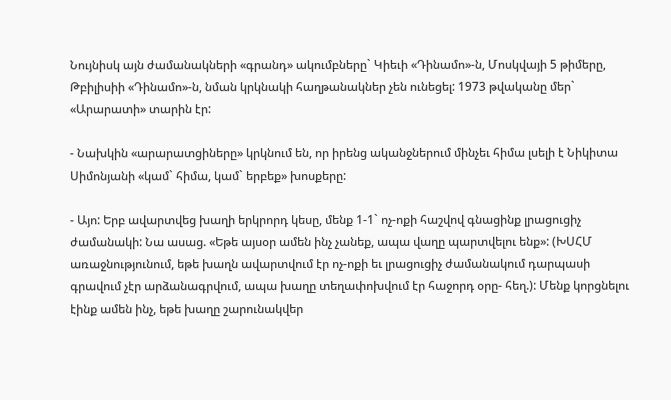Նույնիսկ այն ժամանակների «գրանդ» ակումբները` Կիեւի «Դինամո»-ն, Մոսկվայի 5 թիմերը, Թբիլիսիի «Դինամո»-ն, նման կրկնակի հաղթանակներ չեն ունեցել: 1973 թվականը մեր` «Արարատի» տարին էր:

- Նախկին «արարատցիները» կրկնում են, որ իրենց ականջներում մինչեւ հիմա լսելի է Նիկիտա Սիմոնյանի «կամ` հիմա, կամ` երբեք» խոսքերը:

- Այո: Երբ ավարտվեց խաղի երկրորդ կեսը, մենք 1-1` ոչ-ոքի հաշվով գնացինք լրացուցիչ ժամանակի: Նա ասաց. «Եթե այսօր ամեն ինչ չանեք, ապա վաղը պարտվելու ենք»: (ԽՍՀՄ առաջնությունում, եթե խաղն ավարտվում էր ոչ-ոքի եւ լրացուցիչ ժամանակում դարպասի գրավում չէր արձանագրվում, ապա խաղը տեղափոխվում էր հաջորդ օրը- հեղ.): Մենք կորցնելու էինք ամեն ինչ, եթե խաղը շարունակվեր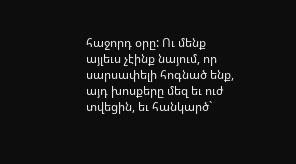հաջորդ օրը: Ու մենք այլեւս չէինք նայում, որ սարսափելի հոգնած ենք, այդ խոսքերը մեզ եւ ուժ տվեցին, եւ հանկարծ`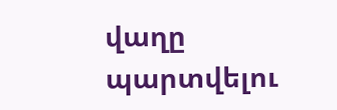վաղը պարտվելու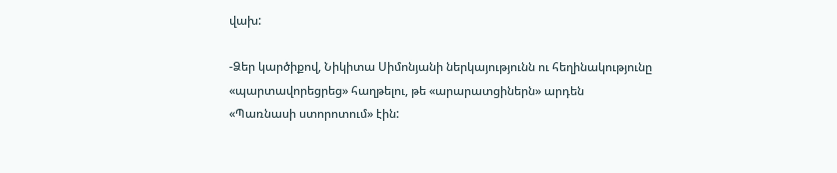վախ:

-Ձեր կարծիքով, Նիկիտա Սիմոնյանի ներկայությունն ու հեղինակությունը «պարտավորեցրեց» հաղթելու, թե «արարատցիներն» արդեն «Պառնասի ստորոտում» էին: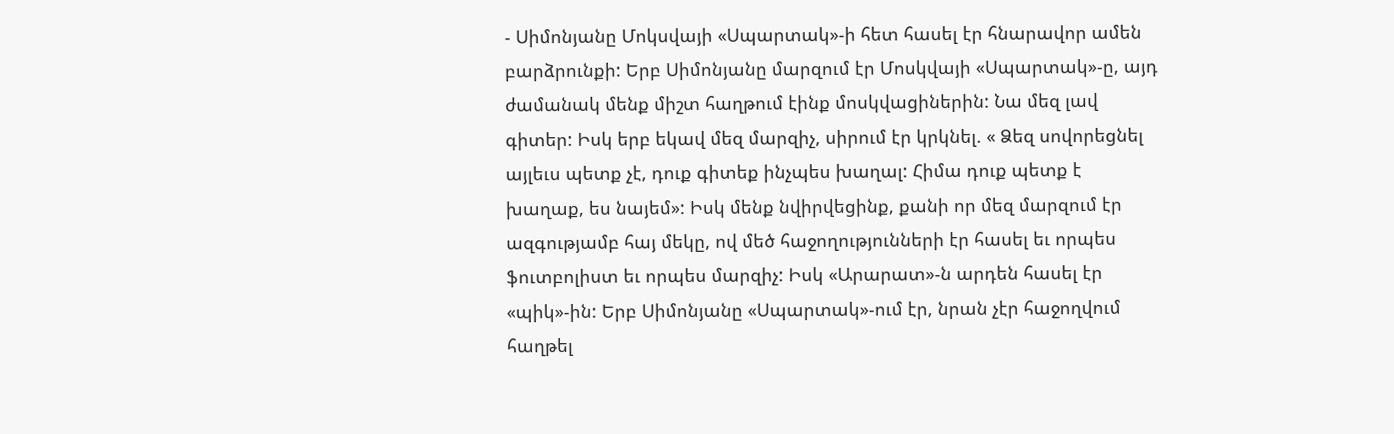- Սիմոնյանը Մոկսվայի «Սպարտակ»-ի հետ հասել էր հնարավոր ամեն բարձրունքի: Երբ Սիմոնյանը մարզում էր Մոսկվայի «Սպարտակ»-ը, այդ ժամանակ մենք միշտ հաղթում էինք մոսկվացիներին: Նա մեզ լավ գիտեր: Իսկ երբ եկավ մեզ մարզիչ, սիրում էր կրկնել. « Ձեզ սովորեցնել այլեւս պետք չէ, դուք գիտեք ինչպես խաղալ: Հիմա դուք պետք է խաղաք, ես նայեմ»: Իսկ մենք նվիրվեցինք, քանի որ մեզ մարզում էր ազգությամբ հայ մեկը, ով մեծ հաջողությունների էր հասել եւ որպես ֆուտբոլիստ եւ որպես մարզիչ: Իսկ «Արարատ»-ն արդեն հասել էր «պիկ»-ին: Երբ Սիմոնյանը «Սպարտակ»-ում էր, նրան չէր հաջողվում հաղթել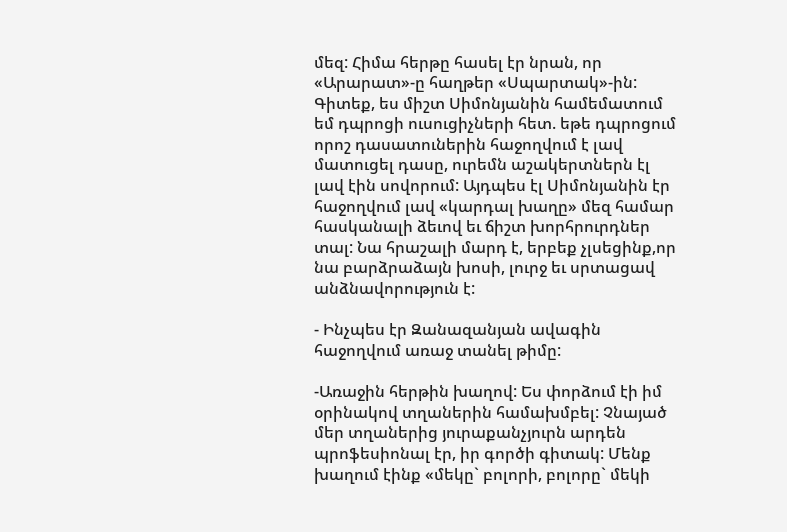մեզ: Հիմա հերթը հասել էր նրան, որ «Արարատ»-ը հաղթեր «Սպարտակ»-ին: Գիտեք, ես միշտ Սիմոնյանին համեմատում եմ դպրոցի ուսուցիչների հետ. եթե դպրոցում որոշ դասատուներին հաջողվում է լավ մատուցել դասը, ուրեմն աշակերտներն էլ լավ էին սովորում: Այդպես էլ Սիմոնյանին էր հաջողվում լավ «կարդալ խաղը» մեզ համար հասկանալի ձեւով եւ ճիշտ խորհրուրդներ տալ: Նա հրաշալի մարդ է, երբեք չլսեցինք,որ նա բարձրաձայն խոսի, լուրջ եւ սրտացավ անձնավորություն է:

- Ինչպես էր Զանազանյան ավագին հաջողվում առաջ տանել թիմը:

-Առաջին հերթին խաղով: Ես փորձում էի իմ օրինակով տղաներին համախմբել: Չնայած մեր տղաներից յուրաքանչյուրն արդեն պրոֆեսիոնալ էր, իր գործի գիտակ: Մենք խաղում էինք «մեկը` բոլորի, բոլորը` մեկի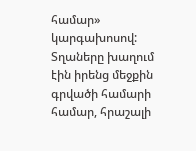համար» կարգախոսով: Տղաները խաղում էին իրենց մեջքին գրվածի համարի համար, հրաշալի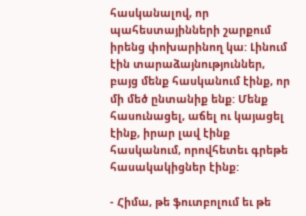հասկանալով, որ պահեստայինների շարքում իրենց փոխարինող կա: Լինում էին տարաձայնություններ, բայց մենք հասկանում էինք, որ մի մեծ ընտանիք ենք: Մենք հասունացել, աճել ու կայացել էինք, իրար լավ էինք հասկանում, որովհետեւ գրեթե հասակակիցներ էինք:

- Հիմա, թե ֆուտբոլում եւ թե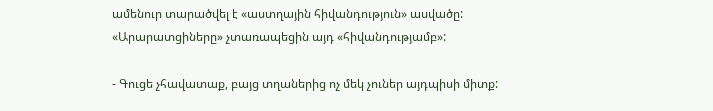ամենուր տարածվել է «աստղային հիվանդություն» ասվածը: «Արարատցիները» չտառապեցին այդ «հիվանդությամբ»:

- Գուցե չհավատաք, բայց տղաներից ոչ մեկ չուներ այդպիսի միտք: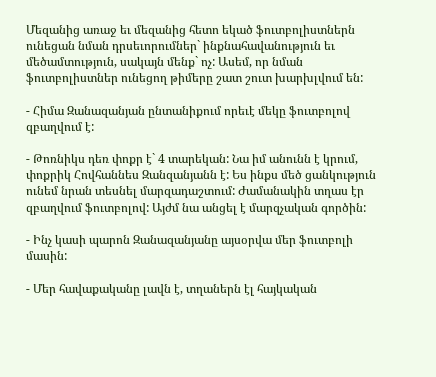Մեզանից առաջ եւ մեզանից հետո եկած ֆուտբոլիստներն ունեցան նման դրսեւորումներ` ինքնահավանություն եւ մեծամտություն, սակայն մենք` ոչ: Ասեմ, որ նման ֆուտբոլիստներ ունեցող թիմերը շատ շուտ խարխլվում են:

- Հիմա Զանազանյան ընտանիքում որեւէ մեկը ֆուտբոլով զբաղվում է:

- Թոռնիկս դեռ փոքր է` 4 տարեկան: Նա իմ անունն է կրում, փոքրիկ Հովհաննես Զանզանյանն է: Ես ինքս մեծ ցանկություն ունեմ նրան տեսնել մարզադաշտում: Ժամանակին տղաս էր զբաղվում ֆուտբոլով: Այժմ նա անցել է մարզչական գործին:

- Ինչ կասի պարոն Զանազանյանը այսօրվա մեր ֆուտբոլի մասին:

- Մեր հավաքականը լավն է, տղաներն էլ հայկական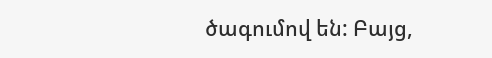ծագումով են: Բայց,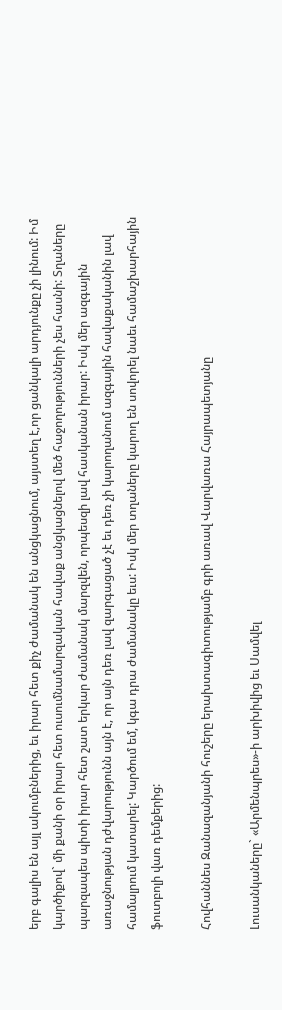երբ գալիս են այլ ակումբներից, եւ իրար հետ քիչ ժամանակ են անցկացնում, այստեղ է,որ ցանկալի արդյունքը չի լինում: Իմ կարծիքով` մի քանի օր իրար հետ ուսումնամարզական հավաք անցկացնելով մեծ հաջողությունների չես հասնի: Տղաները պարզապես պիտի իրար հետ շատ երկար ժամանակ մարզվեն, որպեսզի լավ հասկանան իրար: Իսկ մեր ազգային առաջնության դժվարությունն այն է, որ այն դեռ լավ զարգացած չէ եւ դեռ չի կարողանում ազգային հավաքականին լավ համալրում կատարել: Կարծում եմ, կգա դրա ժամանակը եւս: Իսկ մեր տղաները կարող են սովորել նաեւ համաշխարհային ֆուտբոլի վառ դեմքերից:

Հովհաննես Զանազանյանի հուշերը երախտագիտությամբ գրի առավ Վարվառա Հայրապետյանը

Լուսանկաները` «Արմենպրես»-ի արխիվից եւ Սամվել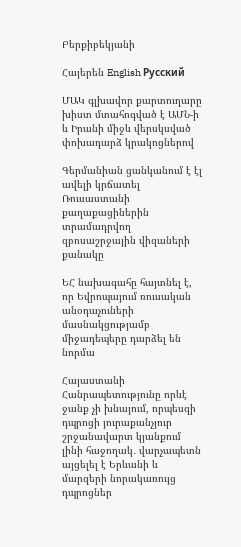Բերքիբեկյանի

Հայերեն English Русский

ՄԱԿ գլխավոր քարտուղարը խիստ մտահոգված է ԱՄՆ-ի և Իրանի միջև վերսկսված փոխադարձ կրակոցներով

Գերմանիան ցանկանում է էլ ավելի կրճատել Ռուսաստանի քաղաքացիներին տրամադրվող զբոսաշրջային վիզաների քանակը

ԵՀ նախագահը հայտնել է, որ Եվրոպայում ռուսական անօդաչուների մասնակցությամբ միջադեպերը դարձել են նորմա

Հայաստանի Հանրապետությունը որևէ ջանք չի խնայում, որպեսզի դպրոցի յուրաքանչյուր շրջանավարտ կյանքում լինի հաջողակ․ վարչապետն այցելել է Երևանի և մարզերի նորակառույց դպրոցներ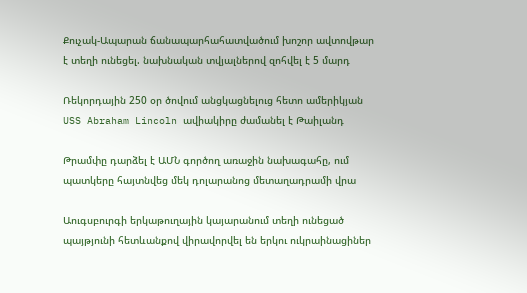Քուչակ-Ապարան ճանապարհահատվածում խոշոր ավտովթար է տեղի ունեցել. նախնական տվյալներով զոհվել է 5 մարդ

Ռեկորդային 250 օր ծովում անցկացնելուց հետո ամերիկյան USS Abraham Lincoln ավիակիրը ժամանել է Թաիլանդ

Թրամփը դարձել է ԱՄՆ գործող առաջին նախագահը, ում պատկերը հայտնվեց մեկ դոլարանոց մետաղադրամի վրա

Աուգսբուրգի երկաթուղային կայարանում տեղի ունեցած պայթյունի հետևանքով վիրավորվել են երկու ուկրաինացիներ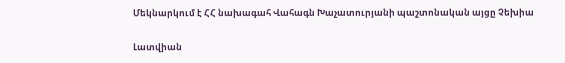Մեկնարկում է ՀՀ նախագահ Վահագն Խաչատուրյանի պաշտոնական այցը Չեխիա

Լատվիան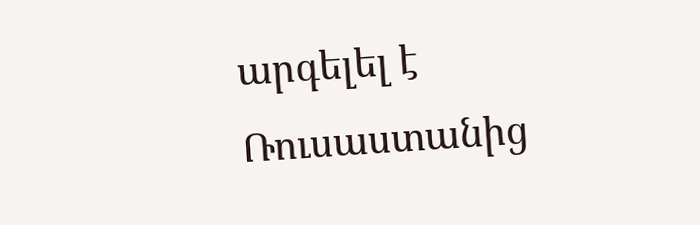արգելել է Ռուսաստանից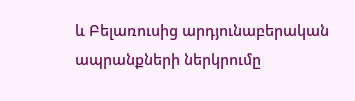և Բելառուսից արդյունաբերական ապրանքների ներկրումը